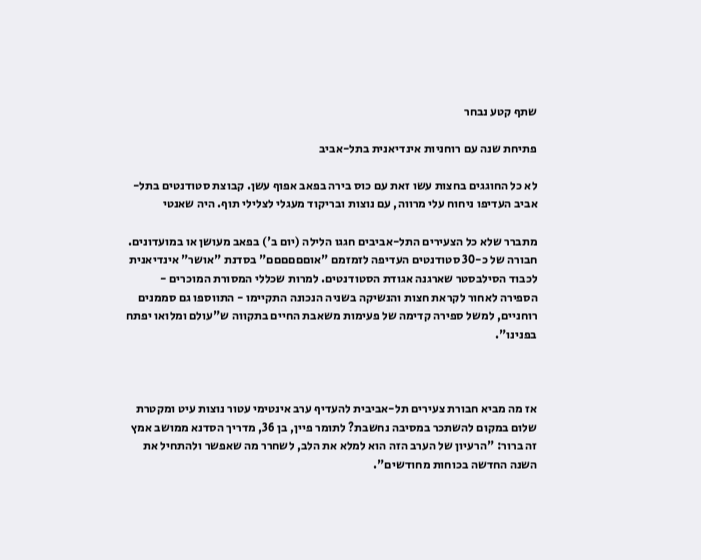שתף קטע נבחר

פתיחת שנה עם רוחניות אינדיאנית בתל-אביב

לא כל החוגגים בחצות עשו זאת עם כוס בירה בפאב אפוף עשן. קבוצת סטודנטים בתל-אביב העדיפו ניחוח עלי מרווה, עם נוצות ובריקוד מעגלי לצלילי תוף. היה שאנטי

מתברר שלא כל הצעירים התל-אביבים חגגו הלילה (יום ב') בפאב מעושן או במועדונים. חבורה של כ-30 סטודנטים העדיפה לזמזמם "אוםםםםםם" בסדנת "אושר" אינדיאנית לכבוד הסילבסטר שארגנה אגודת הסטודנטים. למרות שכללי המסורת המוכרים - הספירה לאחור לקראת חצות והנשיקה בשניה הנכונה התקיימו - התווספו גם סממנים רוחניים, למשל ספירה קדימה של פעימות משאבת החיים בתקווה ש"עולם ומלואו יפתח בפנינו".



אז מה מביא חבורת צעירים תל-אביבית להעדיף ערב אינטימי עטור נוצות עיט ומקטרת שלום במקום להשתכר במסיבה נחשבת? לתומר פיין, בן 36, מדריך הסדנא ממושב אמץ זה ברור: "הרעיון של הערב הזה הוא למלא את הלב, לשחרר מה שאפשר ולהתחיל את השנה החדשה בכוחות מחודשים".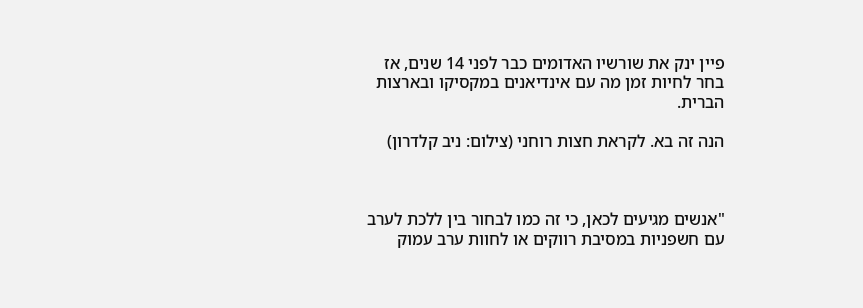פיין ינק את שורשיו האדומים כבר לפני 14 שנים, אז בחר לחיות זמן מה עם אינדיאנים במקסיקו ובארצות הברית.

הנה זה בא. לקראת חצות רוחני (צילום: ניב קלדרון)



"אנשים מגיעים לכאן, כי זה כמו לבחור בין ללכת לערב עם חשפניות במסיבת רווקים או לחוות ערב עמוק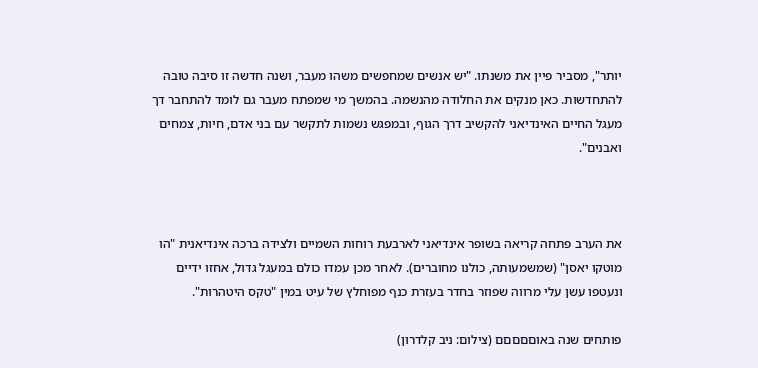יותר", מסביר פיין את משנתו. "יש אנשים שמחפשים משהו מעבר, ושנה חדשה זו סיבה טובה להתחדשות. כאן מנקים את החלודה מהנשמה. בהמשך מי שמפתח מעבר גם לומד להתחבר דך מעגל החיים האינדיאני להקשיב דרך הגוף, ובמפגש נשמות לתקשר עם בני אדם, חיות, צמחים ואבנים".



את הערב פתחה קריאה בשופר אינדיאני לארבעת רוחות השמיים ולצידה ברכה אינדיאנית "הו מוטקו יאסן" (שמשמעותה, כולנו מחוברים). לאחר מכן עמדו כולם במעגל גדול, אחזו ידיים ונעטפו עשן עלי מרווה שפוזר בחדר בעזרת כנף מפוחלץ של עיט במין "טקס היטהרות".

פותחים שנה באוםםםםם (צילום: ניב קלדרון)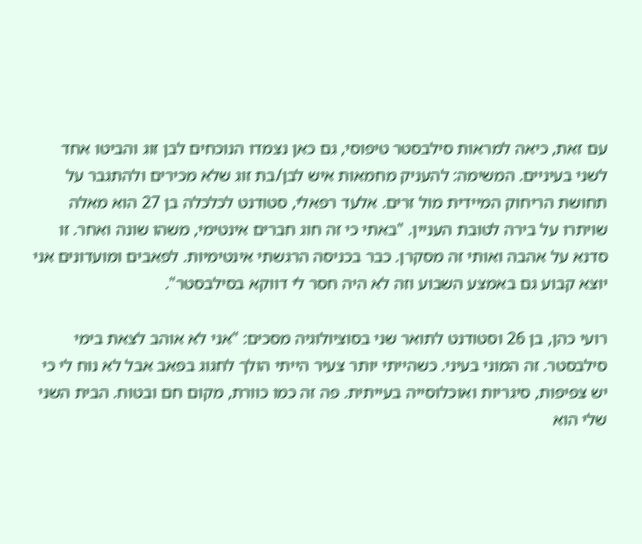עם זאת, כיאה למראות סילבסטר טיפוסי, גם כאן נצמדו הנוכחים לבן זוג והביטו אחד לשני בעיניים. המשימה: להעניק מחמאות איש לבן/בת זוג שלא מכירים ולהתגבר על תחושת הריחוק המיידית מול זרים. אלעד רפאלי, סטודנט לכלכלה בן 27 הוא מאלה שויתרו על בירה לטובת העניין. "באתי כי זה חוג חברים אינטימי, משהו שונה ואחר. זו סדנא על אהבה ואותי זה מסקרן. כבר בכניסה הרגשתי אינטימיות. לפאבים ומועדונים אני יוצא קבוע גם באמצע השבוע וזה לא היה חסר לי דווקא בסילבסטר".

רועי כהן, בן 26 וסטודנט לתואר שני בסוציולוגיה מסכים: "אני לא אוהב לצאת בימי סילבסטר. זה המוני בעיני. כשהייתי יותר צעיר הייתי הולך לחגוג בפאב אבל לא נוח לי כי יש צפיפות, סיגריות ואוכלוסייה בעייתית. פה זה כמו כוורת, מקום חם ובטוח. הבית השני שלי הוא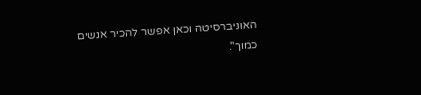האוניברסיטה וכאן אפשר להכיר אנשים כמוך".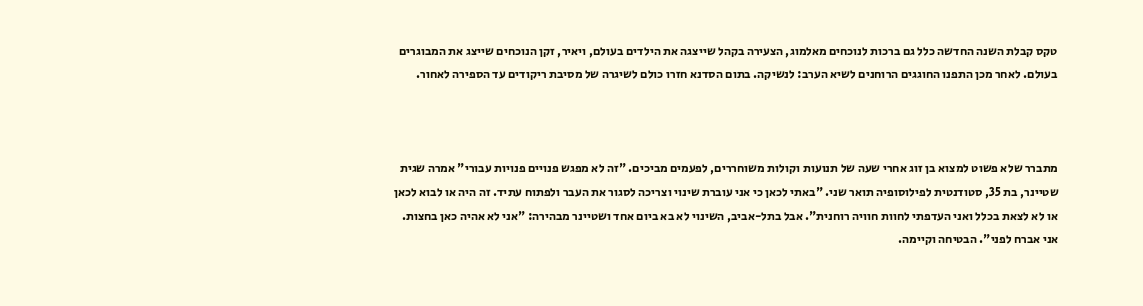טקס קבלת השנה החדשה כלל גם ברכות לנוכחים מאלמוג, הצעירה בקהל שייצגה את הילדים בעולם, ויאיר, זקן הנוכחים שייצג את המבוגרים בעולם. לאחר מכן התפנו החוגגים הרוחנים לשיא הערב: לנשיקה. בתום הסדנא חזרו כולם לשיגרה של מסיבת ריקודים עד הספירה לאחור.



מתברר שלא פשוט למצוא בן זוג אחרי שעה של תנועות וקולות משוחררים, לפעמים מביכים. "זה לא מפגש פנויים פנויות עבורי" אמרה שגית שטיינר, בת 35, סטודנטית לפילוסופיה תואר שני. "באתי לכאן כי אני עוברת שינוי וצריכה לסגור את העבר ולפתוח עתיד. זה היה או לבוא לכאן או לא לצאת בכלל ואני העדפתי לחוות חוויה רוחנית". אבל בתל-אביב, השינוי לא בא ביום אחד ושטיינר מבהירה: "אני לא אהיה כאן בחצות. אני אברח לפני". הבטיחה וקיימה.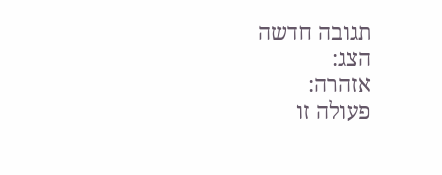תגובה חדשה
הצג:
אזהרה:
פעולה זו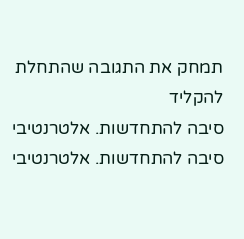תמחק את התגובה שהתחלת להקליד
סיבה להתחדשות. אלטרנטיבי
סיבה להתחדשות. אלטרנטיבי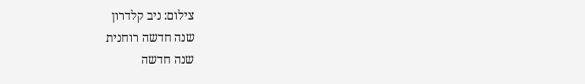צילום: ניב קלדרון
שנה חדשה רוחנית
שנה חדשה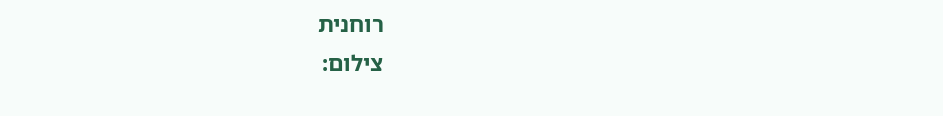רוחנית
צילום: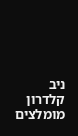ניב קלדרון
מומלצים